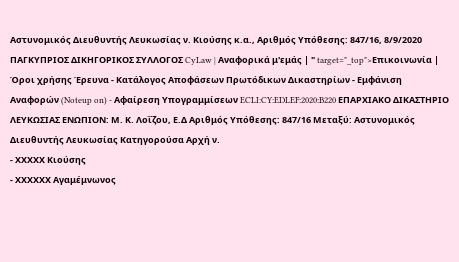Αστυνομικός Διευθυντής Λευκωσίας ν. Κιούσης κ.α., Αριθμός Υπόθεσης: 847/16, 8/9/2020 ΠΑΓΚΥΠΡΙΟΣ ΔΙΚΗΓΟΡΙΚΟΣ ΣΥΛΛΟΓΟΣ CyLaw | Αναφορικά μ'εμάς | " target="_top">Επικοινωνία | Όροι χρήσης Έρευνα - Κατάλογος Αποφάσεων Πρωτόδικων Δικαστηρίων - Εμφάνιση Αναφορών (Noteup on) - Αφαίρεση Υπογραμμίσεων ECLI:CY:EDLEF:2020:B220 ΕΠΑΡΧΙΑΚΟ ΔΙΚΑΣΤΗΡΙΟ ΛΕΥΚΩΣΙΑΣ ΕΝΩΠΙΟΝ: Μ. Κ. Λοΐζου, Ε.Δ Αριθμός Υπόθεσης: 847/16 Μεταξύ: Αστυνομικός Διευθυντής Λευκωσίας Κατηγορούσα Αρχή ν.
- ΧΧΧΧΧ Κιούσης
- ΧΧΧΧΧΧ Αγαμέμνωνος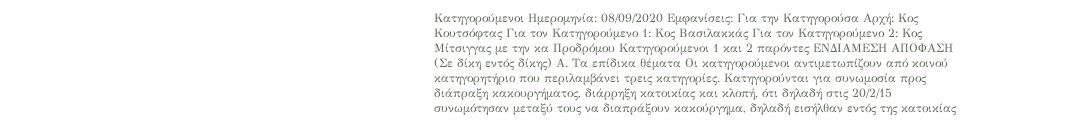Κατηγορούμενοι Ημερομηνία: 08/09/2020 Εμφανίσεις: Για την Κατηγορούσα Αρχή: Κος Κουτσόφτας Για τον Κατηγορούμενο 1: Κος Βασιλακκάς Για τον Κατηγορούμενο 2: Κος Μίτσιγγας με την κα Προδρόμου Κατηγορούμενοι 1 και 2 παρόντες ΕΝΔΙΑΜΕΣΗ ΑΠΟΦΑΣΗ (Σε δίκη εντός δίκης) Α. Τα επίδικα θέματα Οι κατηγορούμενοι αντιμετωπίζουν από κοινού κατηγορητήριο που περιλαμβάνει τρεις κατηγορίες. Κατηγορούνται για συνωμοσία προς διάπραξη κακουργήματος, διάρρηξη κατοικίας και κλοπή, ότι δηλαδή στις 20/2/15 συνωμότησαν μεταξύ τους να διαπράξουν κακούργημα, δηλαδή εισήλθαν εντός της κατοικίας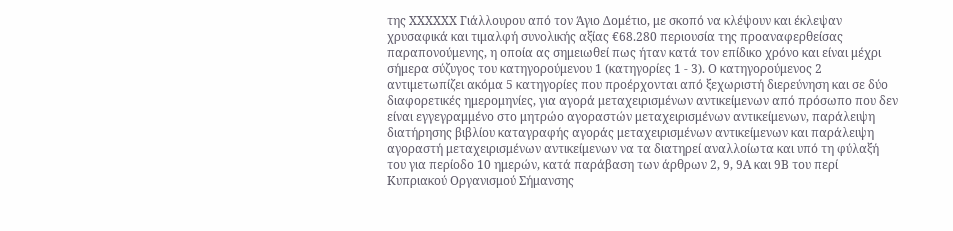της ΧΧΧΧΧΧ Γιάλλουρου από τον Άγιο Δομέτιο, με σκοπό να κλέψουν και έκλεψαν χρυσαφικά και τιμαλφή συνολικής αξίας €68.280 περιουσία της προαναφερθείσας παραπονούμενης, η οποία ας σημειωθεί πως ήταν κατά τον επίδικο χρόνο και είναι μέχρι σήμερα σύζυγος του κατηγορούμενου 1 (κατηγορίες 1 ‑ 3). Ο κατηγορούμενος 2 αντιμετωπίζει ακόμα 5 κατηγορίες που προέρχονται από ξεχωριστή διερεύνηση και σε δύο διαφορετικές ημερομηνίες, για αγορά μεταχειρισμένων αντικείμενων από πρόσωπο που δεν είναι εγγεγραμμένο στο μητρώο αγοραστών μεταχειρισμένων αντικείμενων, παράλειψη διατήρησης βιβλίου καταγραφής αγοράς μεταχειρισμένων αντικείμενων και παράλειψη αγοραστή μεταχειρισμένων αντικείμενων να τα διατηρεί αναλλοίωτα και υπό τη φύλαξή του για περίοδο 10 ημερών, κατά παράβαση των άρθρων 2, 9, 9Α και 9Β του περί Κυπριακού Οργανισμού Σήμανσης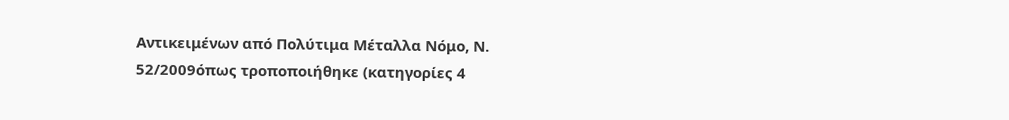Αντικειμένων από Πολύτιμα Μέταλλα Νόμο, Ν. 52/2009όπως τροποποιήθηκε (κατηγορίες 4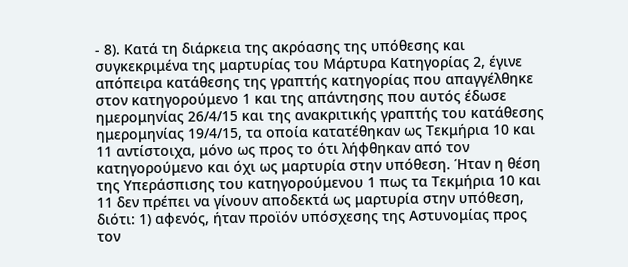‑ 8). Κατά τη διάρκεια της ακρόασης της υπόθεσης και συγκεκριμένα της μαρτυρίας του Μάρτυρα Κατηγορίας 2, έγινε απόπειρα κατάθεσης της γραπτής κατηγορίας που απαγγέλθηκε στον κατηγορούμενο 1 και της απάντησης που αυτός έδωσε ημερομηνίας 26/4/15 και της ανακριτικής γραπτής του κατάθεσης ημερομηνίας 19/4/15, τα οποία κατατέθηκαν ως Τεκμήρια 10 και 11 αντίστοιχα, μόνο ως προς το ότι λήφθηκαν από τον κατηγορούμενο και όχι ως μαρτυρία στην υπόθεση. Ήταν η θέση της Υπεράσπισης του κατηγορούμενου 1 πως τα Τεκμήρια 10 και 11 δεν πρέπει να γίνουν αποδεκτά ως μαρτυρία στην υπόθεση, διότι: 1) αφενός, ήταν προϊόν υπόσχεσης της Αστυνομίας προς τον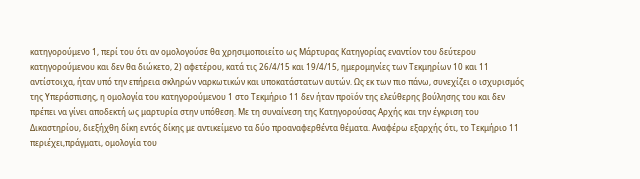κατηγορούμενο 1, περί του ότι αν ομολογούσε θα χρησιμοποιείτο ως Μάρτυρας Κατηγορίας εναντίον του δεύτερου κατηγορούμενου και δεν θα διώκετο, 2) αφετέρου, κατά τις 26/4/15 και 19/4/15, ημερομηνίες των Τεκμηρίων 10 και 11 αντίστοιχα, ήταν υπό την επήρεια σκληρών ναρκωτικών και υποκατάστατων αυτών. Ως εκ των πιο πάνω, συνεχίζει ο ισχυρισμός της Υπεράσπισης, η ομολογία του κατηγορούμενου 1 στο Τεκμήριο 11 δεν ήταν προϊόν της ελεύθερης βούλησης του και δεν πρέπει να γίνει αποδεκτή ως μαρτυρία στην υπόθεση. Με τη συναίνεση της Κατηγορούσας Αρχής και την έγκριση του Δικαστηρίου, διεξήχθη δίκη εντός δίκης με αντικείμενο τα δύο προαναφερθέντα θέματα. Αναφέρω εξαρχής ότι, το Τεκμήριο 11 περιέχει,πράγματι, ομολογία του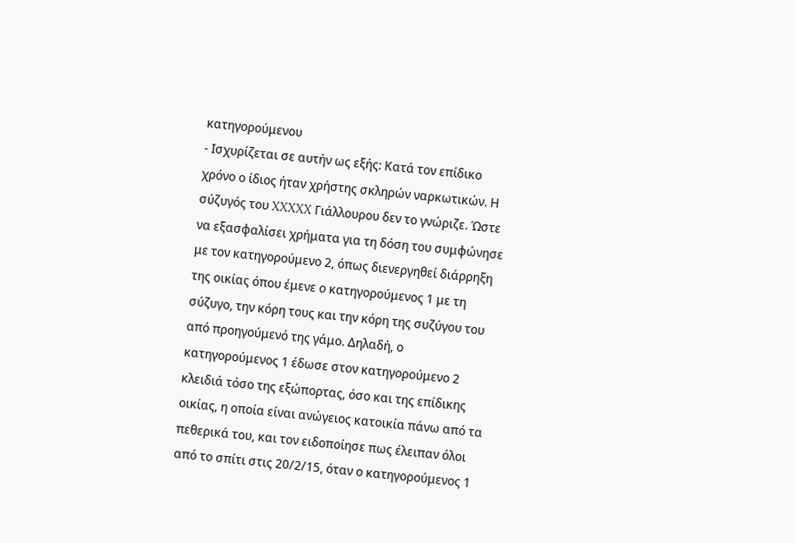κατηγορούμενου
- Ισχυρίζεται σε αυτήν ως εξής: Κατά τον επίδικο χρόνο ο ίδιος ήταν χρήστης σκληρών ναρκωτικών. Η σύζυγός του XXXXX Γιάλλουρου δεν το γνώριζε. Ώστε να εξασφαλίσει χρήματα για τη δόση του συμφώνησε με τον κατηγορούμενο 2, όπως διενεργηθεί διάρρηξη της οικίας όπου έμενε ο κατηγορούμενος 1 με τη σύζυγο, την κόρη τους και την κόρη της συζύγου του από προηγούμενό της γάμο. Δηλαδή, ο κατηγορούμενος 1 έδωσε στον κατηγορούμενο 2 κλειδιά τόσο της εξώπορτας, όσο και της επίδικης οικίας, η οποία είναι ανώγειος κατοικία πάνω από τα πεθερικά του, και τον ειδοποίησε πως έλειπαν όλοι από το σπίτι στις 20/2/15, όταν ο κατηγορούμενος 1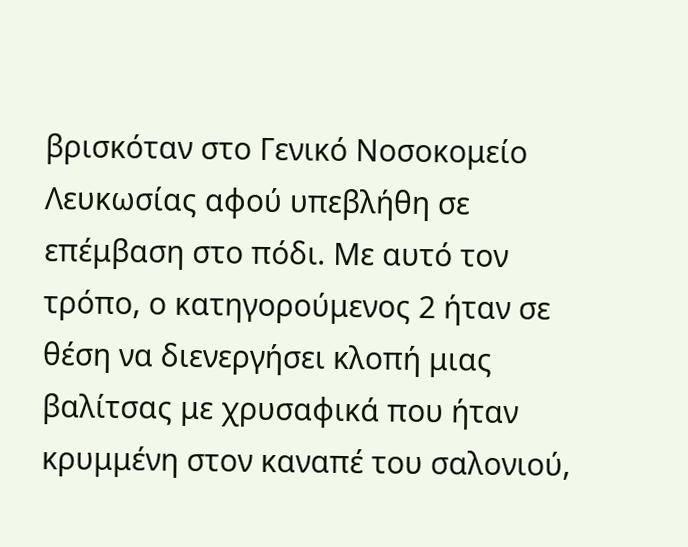βρισκόταν στο Γενικό Νοσοκομείο Λευκωσίας αφού υπεβλήθη σε επέμβαση στο πόδι. Με αυτό τον τρόπο, ο κατηγορούμενος 2 ήταν σε θέση να διενεργήσει κλοπή μιας βαλίτσας με χρυσαφικά που ήταν κρυμμένη στον καναπέ του σαλονιού,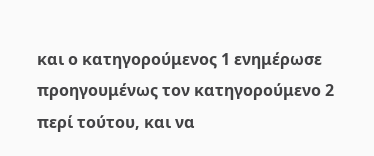και ο κατηγορούμενος 1 ενημέρωσε προηγουμένως τον κατηγορούμενο 2 περί τούτου, και να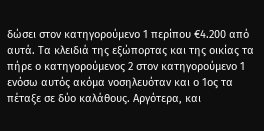δώσει στον κατηγορούμενο 1 περίπου €4.200 από αυτά. Τα κλειδιά της εξώπορτας και της οικίας τα πήρε ο κατηγορούμενος 2 στον κατηγορούμενο 1 ενόσω αυτός ακόμα νοσηλευόταν και ο 1ος τα πέταξε σε δύο καλάθους. Αργότερα, και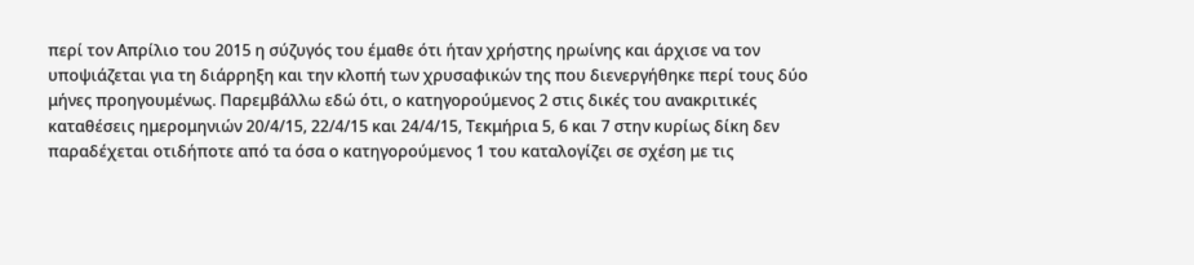περί τον Απρίλιο του 2015 η σύζυγός του έμαθε ότι ήταν χρήστης ηρωίνης και άρχισε να τον υποψιάζεται για τη διάρρηξη και την κλοπή των χρυσαφικών της που διενεργήθηκε περί τους δύο μήνες προηγουμένως. Παρεμβάλλω εδώ ότι, ο κατηγορούμενος 2 στις δικές του ανακριτικές καταθέσεις ημερομηνιών 20/4/15, 22/4/15 και 24/4/15, Τεκμήρια 5, 6 και 7 στην κυρίως δίκη δεν παραδέχεται οτιδήποτε από τα όσα ο κατηγορούμενος 1 του καταλογίζει σε σχέση με τις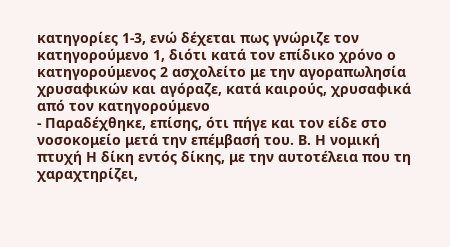κατηγορίες 1-3, ενώ δέχεται πως γνώριζε τον κατηγορούμενο 1, διότι κατά τον επίδικο χρόνο ο κατηγορούμενος 2 ασχολείτο με την αγοραπωλησία χρυσαφικών και αγόραζε, κατά καιρούς, χρυσαφικά από τον κατηγορούμενο
- Παραδέχθηκε, επίσης, ότι πήγε και τον είδε στο νοσοκομείο μετά την επέμβασή του. Β. Η νομική πτυχή Η δίκη εντός δίκης, με την αυτοτέλεια που τη χαραχτηρίζει,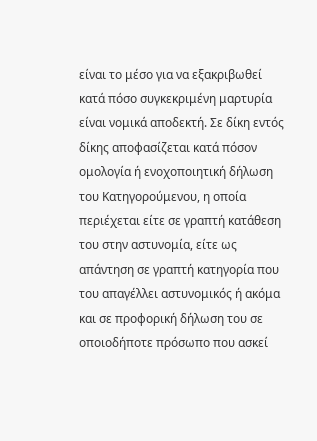είναι το μέσο για να εξακριβωθεί κατά πόσο συγκεκριμένη μαρτυρία είναι νομικά αποδεκτή. Σε δίκη εντός δίκης αποφασίζεται κατά πόσον ομολογία ή ενοχοποιητική δήλωση του Κατηγορούμενου, η οποία περιέχεται είτε σε γραπτή κατάθεση του στην αστυνομία, είτε ως απάντηση σε γραπτή κατηγορία που του απαγέλλει αστυνομικός ή ακόμα και σε προφορική δήλωση του σε οποιοδήποτε πρόσωπο που ασκεί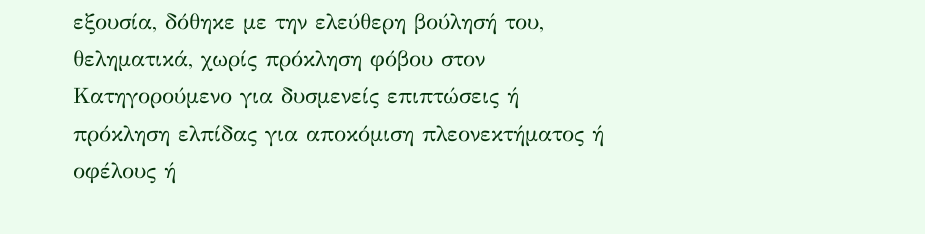εξουσία, δόθηκε με την ελεύθερη βούλησή του, θεληματικά, χωρίς πρόκληση φόβου στον Κατηγορούμενο για δυσμενείς επιπτώσεις ή πρόκληση ελπίδας για αποκόμιση πλεονεκτήματος ή οφέλους ή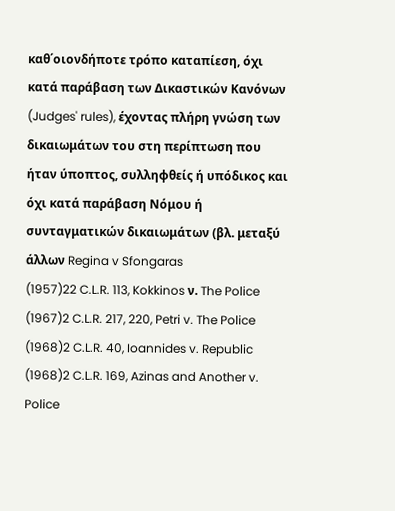καθ΄οιονδήποτε τρόπο καταπίεση, όχι κατά παράβαση των Δικαστικών Κανόνων (Judges' rules), έχοντας πλήρη γνώση των δικαιωμάτων του στη περίπτωση που ήταν ύποπτος, συλληφθείς ή υπόδικος και όχι κατά παράβαση Νόμου ή συνταγματικών δικαιωμάτων (βλ. μεταξύ άλλων Regina v Sfongaras
(1957)22 C.L.R. 113, Kokkinos ν. The Police
(1967)2 C.L.R. 217, 220, Petri v. The Police
(1968)2 C.L.R. 40, Ioannides v. Republic
(1968)2 C.L.R. 169, Azinas and Another v. Police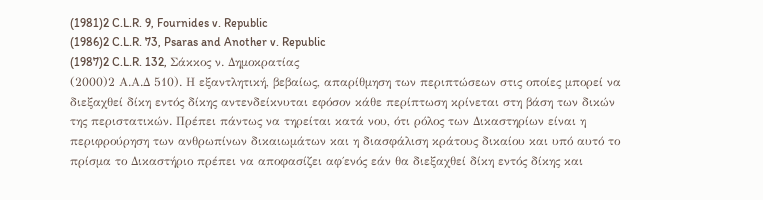(1981)2 C.L.R. 9, Fournides v. Republic
(1986)2 C.L.R. 73, Psaras and Another v. Republic
(1987)2 C.L.R. 132, Σάκκος ν. Δημοκρατίας
(2000)2 Α.Α.Δ 510). Η εξαντλητική, βεβαίως, απαρίθμηση των περιπτώσεων στις οποίες μπορεί να διεξαχθεί δίκη εντός δίκης αντενδείκνυται εφόσον κάθε περίπτωση κρίνεται στη βάση των δικών της περιστατικών. Πρέπει πάντως να τηρείται κατά νου, ότι ρόλος των Δικαστηρίων είναι η περιφρούρηση των ανθρωπίνων δικαιωμάτων και η διασφάλιση κράτους δικαίου και υπό αυτό το πρίσμα το Δικαστήριο πρέπει να αποφασίζει αφ΄ενός εάν θα διεξαχθεί δίκη εντός δίκης και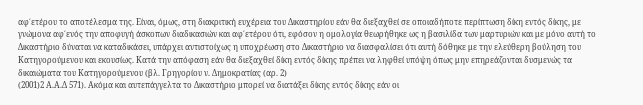αφ΄ετέρου το αποτέλεσμα της. Είναι, όμως, στη διακριτική ευχέρεια του Δικαστηρίου εάν θα διεξαχθεί σε οποιαδήποτε περίπτωση δίκη εντός δίκης, με γνώμονα αφ΄ενός την αποφυγή άσκοπων διαδικασιών και αφ΄ετέρου ότι, εφόσον η ομολογία θεωρήθηκε ως η βασιλίδα των μαρτυριών και με μόνο αυτή το Δικαστήριο δύναται να καταδικάσει, υπάρχει αντιστοίχως η υποχρέωση στο Δικαστήριο να διασφαλίσει ότι αυτή δόθηκε με την ελεύθερη βούληση του Κατηγορούμενου και εκουσίως. Κατά την απόφαση εάν θα διεξαχθεί δίκη εντός δίκης πρέπει να ληφθεί υπόψη όπως μην επηρεάζονται δυσμενώς τα δικαιώματα του Κατηγορούμενου (βλ. Γρηγορίου ν. Δημοκρατίας (αρ. 2)
(2001)2 Α.Α.Δ 571). Ακόμα και αυτεπάγγελτα το Δικαστήριο μπορεί να διατάξει δίκης εντός δίκης εάν οι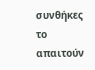συνθήκες το απαιτούν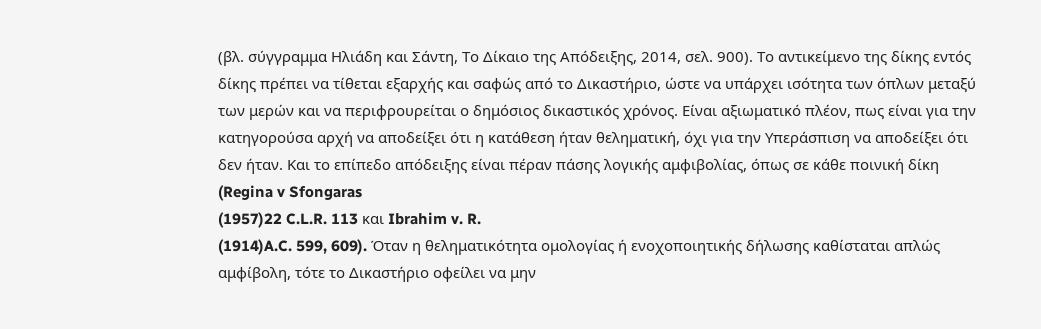(βλ. σύγγραμμα Ηλιάδη και Σάντη, Το Δίκαιο της Απόδειξης, 2014, σελ. 900). Το αντικείμενο της δίκης εντός δίκης πρέπει να τίθεται εξαρχής και σαφώς από το Δικαστήριο, ώστε να υπάρχει ισότητα των όπλων μεταξύ των μερών και να περιφρουρείται ο δημόσιος δικαστικός χρόνος. Είναι αξιωματικό πλέον, πως είναι για την κατηγορούσα αρχή να αποδείξει ότι η κατάθεση ήταν θεληματική, όχι για την Υπεράσπιση να αποδείξει ότι δεν ήταν. Και το επίπεδο απόδειξης είναι πέραν πάσης λογικής αμφιβολίας, όπως σε κάθε ποινική δίκη (Regina v Sfongaras
(1957)22 C.L.R. 113 και Ibrahim v. R.
(1914)A.C. 599, 609). Όταν η θεληματικότητα ομολογίας ή ενοχοποιητικής δήλωσης καθίσταται απλώς αμφίβολη, τότε το Δικαστήριο οφείλει να μην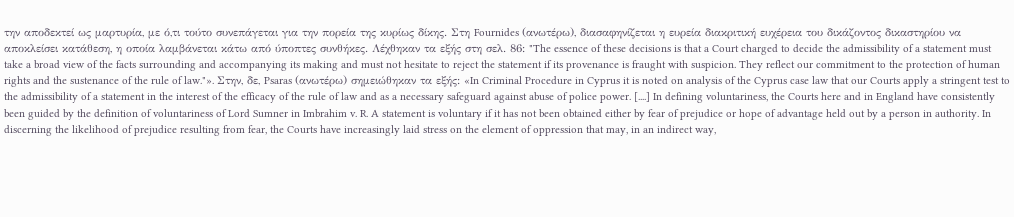την αποδεκτεί ως μαρτυρία, με ό,τι τούτο συνεπάγεται για την πορεία της κυρίως δίκης. Στη Fournides (ανωτέρω), διασαφηνίζεται η ευρεία διακριτική ευχέρεια του δικάζοντος δικαστηρίου να αποκλείσει κατάθεση, η οποία λαμβάνεται κάτω από ύποπτες συνθήκες. Λέχθηκαν τα εξής στη σελ. 86: "The essence of these decisions is that a Court charged to decide the admissibility of a statement must take a broad view of the facts surrounding and accompanying its making and must not hesitate to reject the statement if its provenance is fraught with suspicion. They reflect our commitment to the protection of human rights and the sustenance of the rule of law."». Στην, δε, Psaras (ανωτέρω) σημειώθηκαν τα εξής: «In Criminal Procedure in Cyprus it is noted on analysis of the Cyprus case law that our Courts apply a stringent test to the admissibility of a statement in the interest of the efficacy of the rule of law and as a necessary safeguard against abuse of police power. [....] In defining voluntariness, the Courts here and in England have consistently been guided by the definition of voluntariness of Lord Sumner in Imbrahim v. R. A statement is voluntary if it has not been obtained either by fear of prejudice or hope of advantage held out by a person in authority. In discerning the likelihood of prejudice resulting from fear, the Courts have increasingly laid stress on the element of oppression that may, in an indirect way,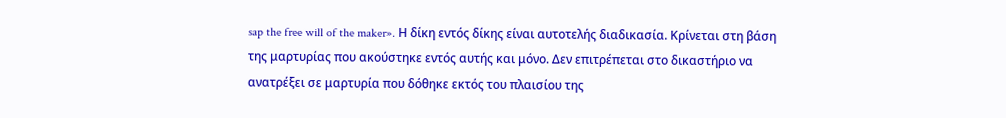sap the free will of the maker». Η δίκη εντός δίκης είναι αυτοτελής διαδικασία. Κρίνεται στη βάση της μαρτυρίας που ακούστηκε εντός αυτής και μόνο. Δεν επιτρέπεται στο δικαστήριο να ανατρέξει σε μαρτυρία που δόθηκε εκτός του πλαισίου της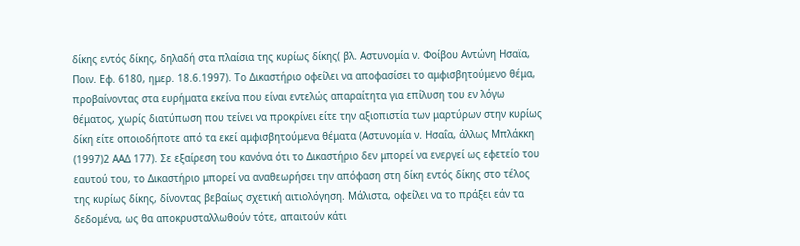δίκης εντός δίκης, δηλαδή στα πλαίσια της κυρίως δίκης( βλ. Αστυνομία ν. Φοίβου Αντώνη Ησαϊα, Ποιν. Εφ. 6180, ημερ. 18.6.1997). Το Δικαστήριο οφείλει να αποφασίσει το αμφισβητούμενο θέμα, προβαίνοντας στα ευρήματα εκείνα που είναι εντελώς απαραίτητα για επίλυση του εν λόγω θέματος, χωρίς διατύπωση που τείνει να προκρίνει είτε την αξιοπιστία των μαρτύρων στην κυρίως δίκη είτε οποιοδήποτε από τα εκεί αμφισβητούμενα θέματα (Αστυνομία ν. Ησαΐα, άλλως Μπλάκκη
(1997)2 ΑΑΔ 177). Σε εξαίρεση του κανόνα ότι το Δικαστήριο δεν μπορεί να ενεργεί ως εφετείο του εαυτού του, το Δικαστήριο μπορεί να αναθεωρήσει την απόφαση στη δίκη εντός δίκης στο τέλος της κυρίως δίκης, δίνοντας βεβαίως σχετική αιτιολόγηση. Μάλιστα, οφείλει να το πράξει εάν τα δεδομένα, ως θα αποκρυσταλλωθούν τότε, απαιτούν κάτι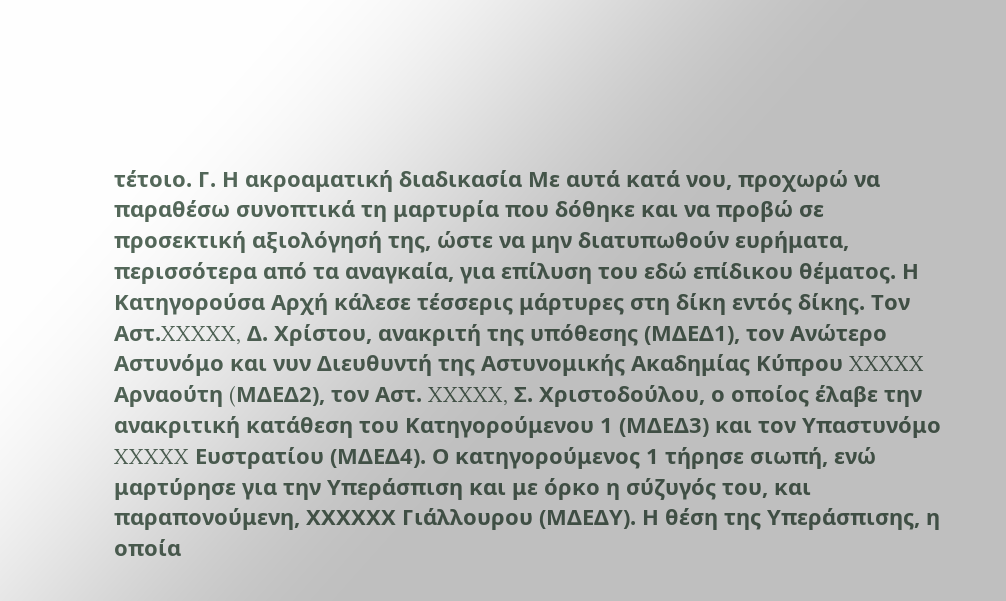τέτοιο. Γ. Η ακροαματική διαδικασία Με αυτά κατά νου, προχωρώ να παραθέσω συνοπτικά τη μαρτυρία που δόθηκε και να προβώ σε προσεκτική αξιολόγησή της, ώστε να μην διατυπωθούν ευρήματα, περισσότερα από τα αναγκαία, για επίλυση του εδώ επίδικου θέματος. Η Κατηγορούσα Αρχή κάλεσε τέσσερις μάρτυρες στη δίκη εντός δίκης. Τον Αστ.XXXXX, Δ. Χρίστου, ανακριτή της υπόθεσης (ΜΔΕΔ1), τον Ανώτερο Αστυνόμο και νυν Διευθυντή της Αστυνομικής Ακαδημίας Κύπρου XXXXX Αρναούτη (MΔΕΔ2), τον Αστ. XXXXX, Σ. Χριστοδούλου, ο οποίος έλαβε την ανακριτική κατάθεση του Κατηγορούμενου 1 (ΜΔΕΔ3) και τον Υπαστυνόμο XXXXX Ευστρατίου (ΜΔΕΔ4). Ο κατηγορούμενος 1 τήρησε σιωπή, ενώ μαρτύρησε για την Υπεράσπιση και με όρκο η σύζυγός του, και παραπονούμενη, ΧΧΧΧΧΧ Γιάλλουρου (ΜΔΕΔΥ). Η θέση της Υπεράσπισης, η οποία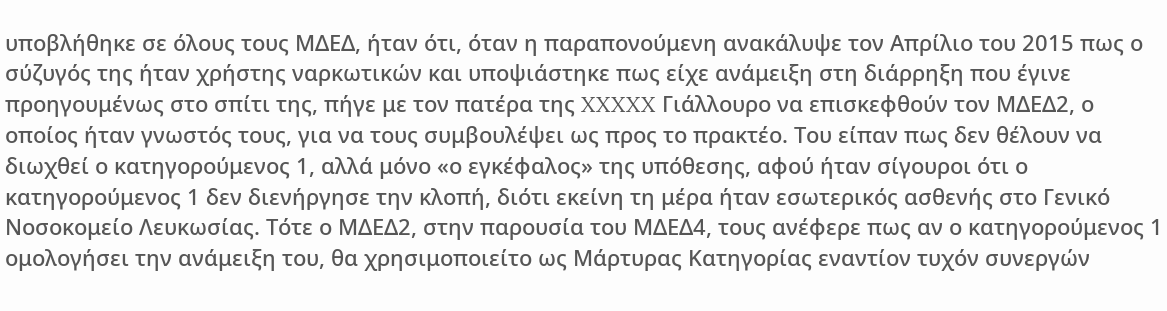υποβλήθηκε σε όλους τους MΔΕΔ, ήταν ότι, όταν η παραπονούμενη ανακάλυψε τον Απρίλιο του 2015 πως ο σύζυγός της ήταν χρήστης ναρκωτικών και υποψιάστηκε πως είχε ανάμειξη στη διάρρηξη που έγινε προηγουμένως στο σπίτι της, πήγε με τον πατέρα της XXXXX Γιάλλουρο να επισκεφθούν τον MΔΕΔ2, ο οποίος ήταν γνωστός τους, για να τους συμβουλέψει ως προς το πρακτέο. Του είπαν πως δεν θέλουν να διωχθεί ο κατηγορούμενος 1, αλλά μόνο «ο εγκέφαλος» της υπόθεσης, αφού ήταν σίγουροι ότι ο κατηγορούμενος 1 δεν διενήργησε την κλοπή, διότι εκείνη τη μέρα ήταν εσωτερικός ασθενής στο Γενικό Νοσοκομείο Λευκωσίας. Τότε ο MΔΕΔ2, στην παρουσία του ΜΔΕΔ4, τους ανέφερε πως αν ο κατηγορούμενος 1 ομολογήσει την ανάμειξη του, θα χρησιμοποιείτο ως Μάρτυρας Κατηγορίας εναντίον τυχόν συνεργών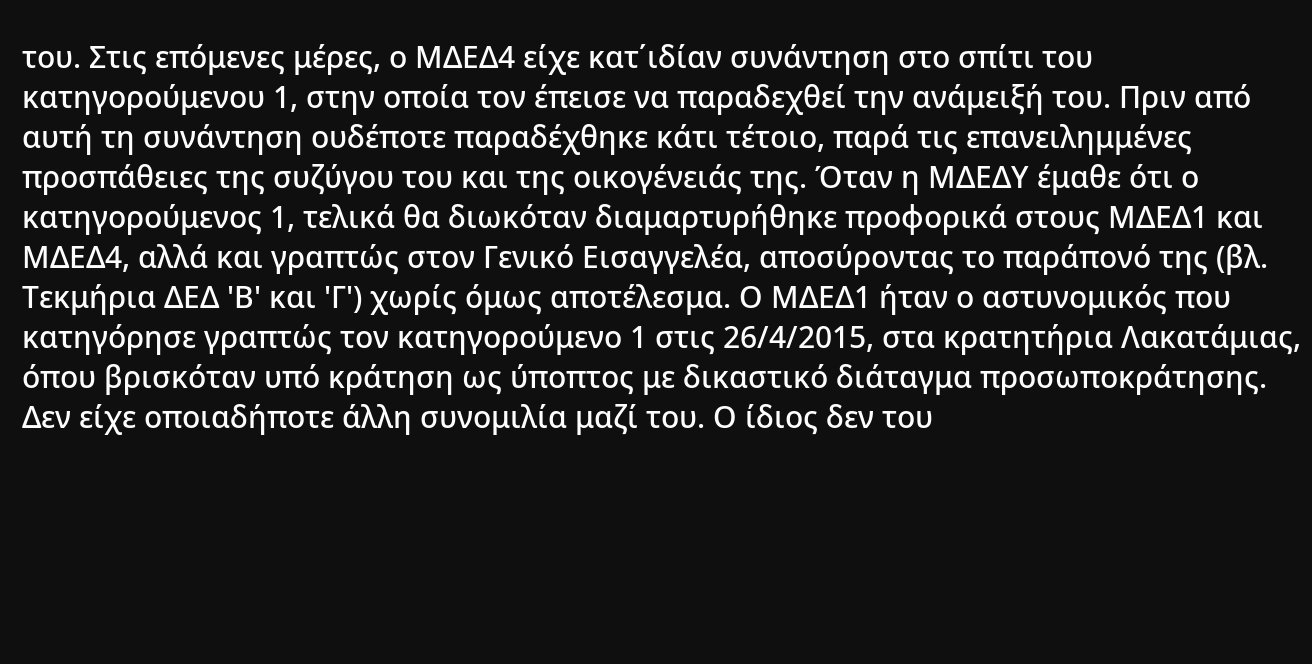του. Στις επόμενες μέρες, ο ΜΔΕΔ4 είχε κατ΄ιδίαν συνάντηση στο σπίτι του κατηγορούμενου 1, στην οποία τον έπεισε να παραδεχθεί την ανάμειξή του. Πριν από αυτή τη συνάντηση ουδέποτε παραδέχθηκε κάτι τέτοιο, παρά τις επανειλημμένες προσπάθειες της συζύγου του και της οικογένειάς της. Όταν η ΜΔΕΔΥ έμαθε ότι ο κατηγορούμενος 1, τελικά θα διωκόταν διαμαρτυρήθηκε προφορικά στους ΜΔΕΔ1 και ΜΔΕΔ4, αλλά και γραπτώς στον Γενικό Εισαγγελέα, αποσύροντας το παράπονό της (βλ. Τεκμήρια ΔΕΔ 'Β' και 'Γ') χωρίς όμως αποτέλεσμα. Ο MΔΕΔ1 ήταν ο αστυνομικός που κατηγόρησε γραπτώς τον κατηγορούμενο 1 στις 26/4/2015, στα κρατητήρια Λακατάμιας, όπου βρισκόταν υπό κράτηση ως ύποπτος με δικαστικό διάταγμα προσωποκράτησης. Δεν είχε οποιαδήποτε άλλη συνομιλία μαζί του. Ο ίδιος δεν του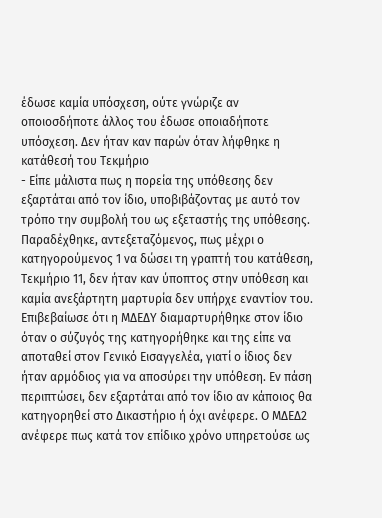έδωσε καμία υπόσχεση, ούτε γνώριζε αν οποιοσδήποτε άλλος του έδωσε οποιαδήποτε υπόσχεση. Δεν ήταν καν παρών όταν λήφθηκε η κατάθεσή του Τεκμήριο
- Είπε μάλιστα πως η πορεία της υπόθεσης δεν εξαρτάται από τον ίδιο, υποβιβάζοντας με αυτό τον τρόπο την συμβολή του ως εξεταστής της υπόθεσης. Παραδέχθηκε, αντεξεταζόμενος, πως μέχρι ο κατηγορούμενος 1 να δώσει τη γραπτή του κατάθεση, Τεκμήριο 11, δεν ήταν καν ύποπτος στην υπόθεση και καμία ανεξάρτητη μαρτυρία δεν υπήρχε εναντίον του. Επιβεβαίωσε ότι η ΜΔΕΔΥ διαμαρτυρήθηκε στον ίδιο όταν ο σύζυγός της κατηγορήθηκε και της είπε να αποταθεί στον Γενικό Εισαγγελέα, γιατί ο ίδιος δεν ήταν αρμόδιος για να αποσύρει την υπόθεση. Εν πάση περιπτώσει, δεν εξαρτάται από τον ίδιο αν κάποιος θα κατηγορηθεί στο Δικαστήριο ή όχι ανέφερε. Ο MΔΕΔ2 ανέφερε πως κατά τον επίδικο χρόνο υπηρετούσε ως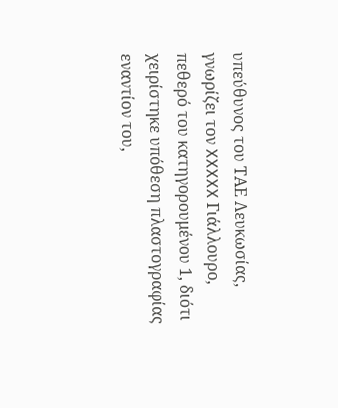υπεύθυνος του ΤΑΕ Λευκωσίας, γνωρίζει τον XXXXX Γιάλλουρο, πεθερό του κατηγορουμένου 1, διότι χειρίστηκε υπόθεση πλαστογραφίας εναντίον του,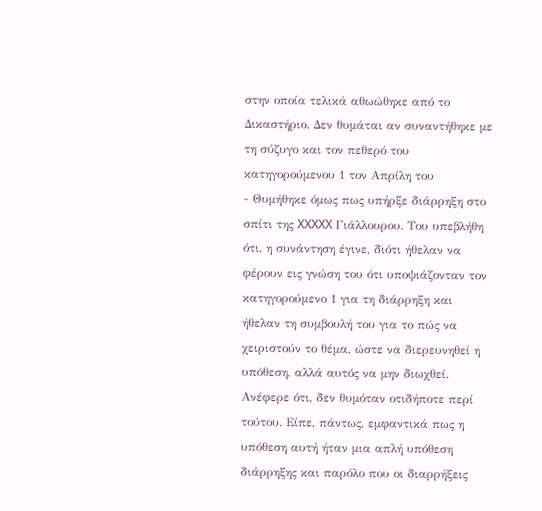στην οποία τελικά αθωώθηκε από το Δικαστήριο. Δεν θυμάται αν συναντήθηκε με τη σύζυγο και τον πεθερό του κατηγορούμενου 1 τον Απρίλη του
- Θυμήθηκε όμως πως υπήρξε διάρρηξη στο σπίτι της XXXXX Γιάλλουρου. Του υπεβλήθη ότι, η συνάντηση έγινε, διότι ήθελαν να φέρουν εις γνώση του ότι υποψιάζονταν τον κατηγορούμενο 1 για τη διάρρηξη και ήθελαν τη συμβουλή του για το πώς να χειριστούν το θέμα, ώστε να διερευνηθεί η υπόθεση, αλλά αυτός να μην διωχθεί. Ανέφερε ότι, δεν θυμόταν οτιδήποτε περί τούτου. Είπε, πάντως, εμφαντικά πως η υπόθεση αυτή ήταν μια απλή υπόθεση διάρρηξης και παρόλο που οι διαρρήξεις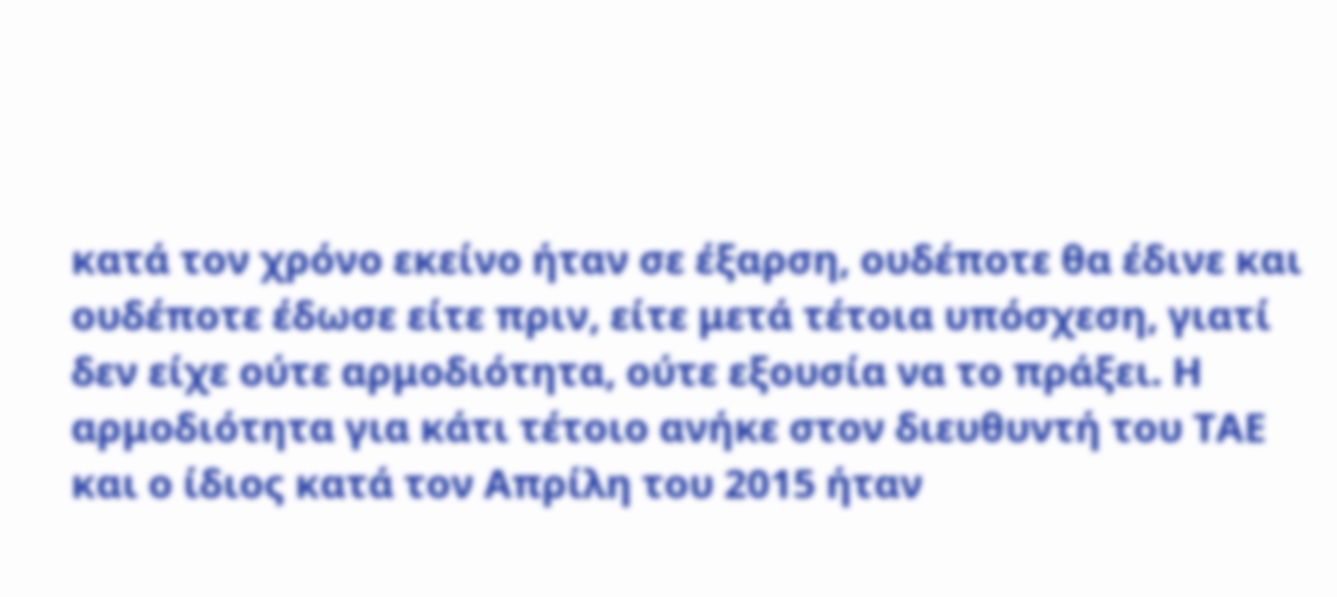κατά τον χρόνο εκείνο ήταν σε έξαρση, ουδέποτε θα έδινε και ουδέποτε έδωσε είτε πριν, είτε μετά τέτοια υπόσχεση, γιατί δεν είχε ούτε αρμοδιότητα, ούτε εξουσία να το πράξει. Η αρμοδιότητα για κάτι τέτοιο ανήκε στον διευθυντή του ΤΑΕ και ο ίδιος κατά τον Απρίλη του 2015 ήταν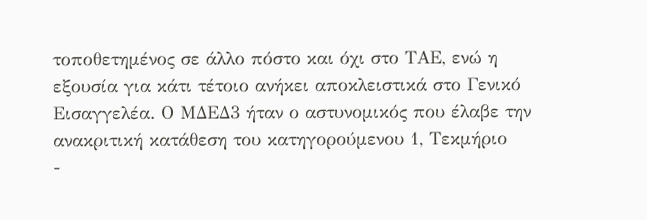τοποθετημένος σε άλλο πόστο και όχι στο ΤΑΕ, ενώ η εξουσία για κάτι τέτοιο ανήκει αποκλειστικά στο Γενικό Εισαγγελέα. Ο MΔΕΔ3 ήταν ο αστυνομικός που έλαβε την ανακριτική κατάθεση του κατηγορούμενου 1, Τεκμήριο
-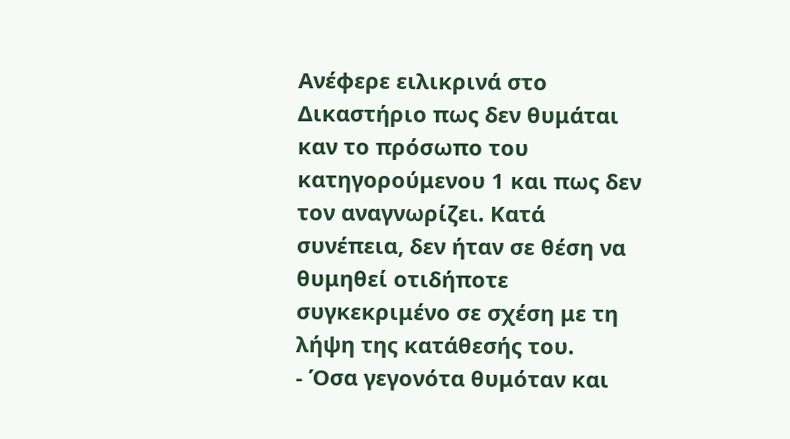Ανέφερε ειλικρινά στο Δικαστήριο πως δεν θυμάται καν το πρόσωπο του κατηγορούμενου 1 και πως δεν τον αναγνωρίζει. Κατά συνέπεια, δεν ήταν σε θέση να θυμηθεί οτιδήποτε συγκεκριμένο σε σχέση με τη λήψη της κατάθεσής του.
- Όσα γεγονότα θυμόταν και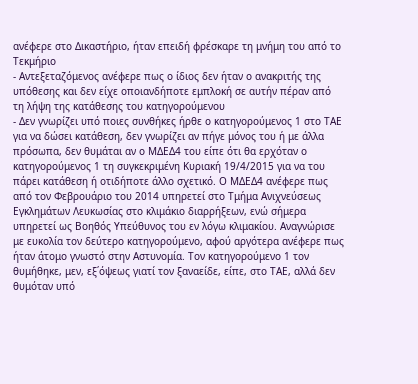ανέφερε στο Δικαστήριο, ήταν επειδή φρέσκαρε τη μνήμη του από το Τεκμήριο
- Αντεξεταζόμενος ανέφερε πως ο ίδιος δεν ήταν ο ανακριτής της υπόθεσης και δεν είχε οποιανδήποτε εμπλοκή σε αυτήν πέραν από τη λήψη της κατάθεσης του κατηγορούμενου
- Δεν γνωρίζει υπό ποιες συνθήκες ήρθε ο κατηγορούμενος 1 στο ΤΑΕ για να δώσει κατάθεση, δεν γνωρίζει αν πήγε μόνος του ή με άλλα πρόσωπα, δεν θυμάται αν ο MΔΕΔ4 του είπε ότι θα ερχόταν ο κατηγορούμενος 1 τη συγκεκριμένη Κυριακή 19/4/2015 για να του πάρει κατάθεση ή οτιδήποτε άλλο σχετικό. Ο MΔΕΔ4 ανέφερε πως από τον Φεβρουάριο του 2014 υπηρετεί στο Τμήμα Ανιχνεύσεως Εγκλημάτων Λευκωσίας στο κλιμάκιο διαρρήξεων, ενώ σήμερα υπηρετεί ως Βοηθός Υπεύθυνος του εν λόγω κλιμακίου. Αναγνώρισε με ευκολία τον δεύτερο κατηγορούμενο, αφού αργότερα ανέφερε πως ήταν άτομο γνωστό στην Αστυνομία. Τον κατηγορούμενο 1 τον θυμήθηκε, μεν, εξ΄όψεως γιατί τον ξαναείδε, είπε, στο ΤΑΕ, αλλά δεν θυμόταν υπό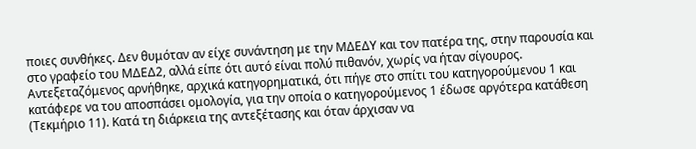ποιες συνθήκες. Δεν θυμόταν αν είχε συνάντηση με την ΜΔΕΔΥ και τον πατέρα της, στην παρουσία και στο γραφείο του ΜΔΕΔ2, αλλά είπε ότι αυτό είναι πολύ πιθανόν, χωρίς να ήταν σίγουρος. Αντεξεταζόμενος αρνήθηκε, αρχικά κατηγορηματικά, ότι πήγε στο σπίτι του κατηγορούμενου 1 και κατάφερε να του αποσπάσει ομολογία, για την οποία ο κατηγορούμενος 1 έδωσε αργότερα κατάθεση (Τεκμήριο 11). Κατά τη διάρκεια της αντεξέτασης και όταν άρχισαν να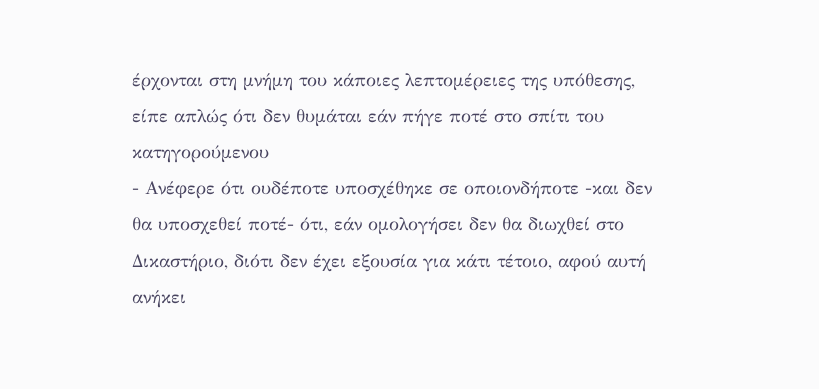έρχονται στη μνήμη του κάποιες λεπτομέρειες της υπόθεσης, είπε απλώς ότι δεν θυμάται εάν πήγε ποτέ στο σπίτι του κατηγορούμενου
- Ανέφερε ότι ουδέποτε υποσχέθηκε σε οποιονδήποτε -και δεν θα υποσχεθεί ποτέ- ότι, εάν ομολογήσει δεν θα διωχθεί στο Δικαστήριο, διότι δεν έχει εξουσία για κάτι τέτοιο, αφού αυτή ανήκει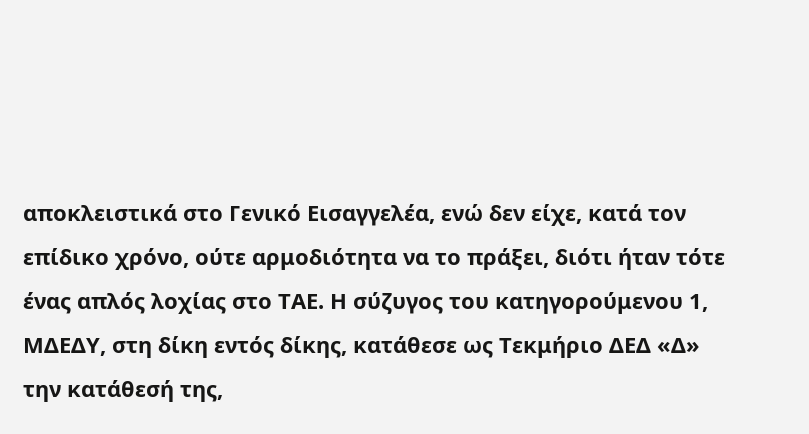αποκλειστικά στο Γενικό Εισαγγελέα, ενώ δεν είχε, κατά τον επίδικο χρόνο, ούτε αρμοδιότητα να το πράξει, διότι ήταν τότε ένας απλός λοχίας στο ΤΑΕ. Η σύζυγος του κατηγορούμενου 1, ΜΔΕΔΥ, στη δίκη εντός δίκης, κατάθεσε ως Τεκμήριο ΔΕΔ «Δ» την κατάθεσή της,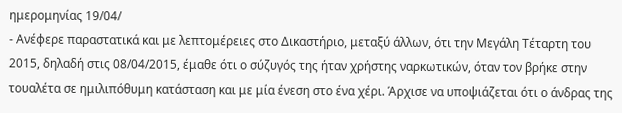ημερομηνίας 19/04/
- Ανέφερε παραστατικά και με λεπτομέρειες στο Δικαστήριο, μεταξύ άλλων, ότι την Μεγάλη Τέταρτη του 2015, δηλαδή στις 08/04/2015, έμαθε ότι ο σύζυγός της ήταν χρήστης ναρκωτικών, όταν τον βρήκε στην τουαλέτα σε ημιλιπόθυμη κατάσταση και με μία ένεση στο ένα χέρι. Άρχισε να υποψιάζεται ότι ο άνδρας της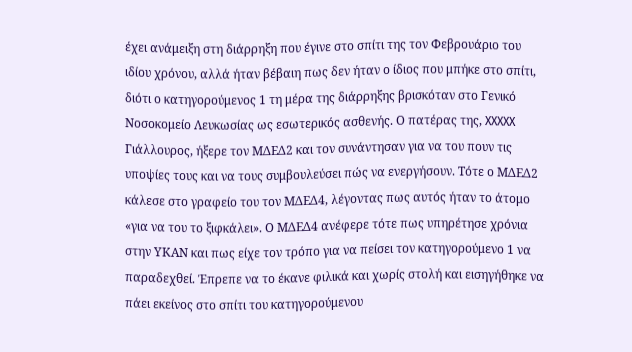έχει ανάμειξη στη διάρρηξη που έγινε στο σπίτι της τον Φεβρουάριο του ιδίου χρόνου, αλλά ήταν βέβαιη πως δεν ήταν ο ίδιος που μπήκε στο σπίτι, διότι ο κατηγορούμενος 1 τη μέρα της διάρρηξης βρισκόταν στο Γενικό Νοσοκομείο Λευκωσίας ως εσωτερικός ασθενής. Ο πατέρας της, XXXXX Γιάλλουρος, ήξερε τον MΔΕΔ2 και τον συνάντησαν για να του πουν τις υποψίες τους και να τους συμβουλεύσει πώς να ενεργήσουν. Τότε ο ΜΔΕΔ2 κάλεσε στο γραφείο του τον ΜΔΕΔ4, λέγοντας πως αυτός ήταν το άτομο «για να του το ξιφκάλει». Ο ΜΔΕΔ4 ανέφερε τότε πως υπηρέτησε χρόνια στην ΥΚΑΝ και πως είχε τον τρόπο για να πείσει τον κατηγορούμενο 1 να παραδεχθεί. Έπρεπε να το έκανε φιλικά και χωρίς στολή και εισηγήθηκε να πάει εκείνος στο σπίτι του κατηγορούμενου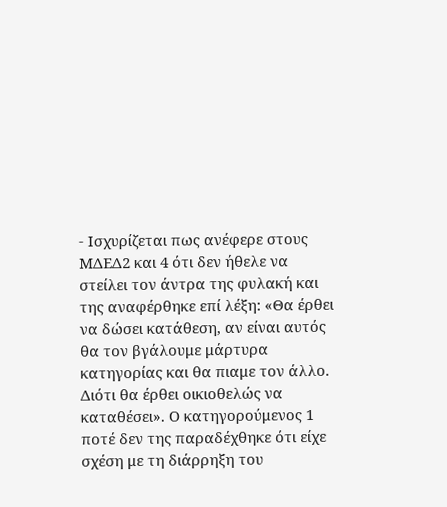- Ισχυρίζεται πως ανέφερε στους ΜΔΕΔ2 και 4 ότι δεν ήθελε να στείλει τον άντρα της φυλακή και της αναφέρθηκε επί λέξη: «Θα έρθει να δώσει κατάθεση, αν είναι αυτός θα τον βγάλουμε μάρτυρα κατηγορίας και θα πιαμε τον άλλο. Διότι θα έρθει οικιοθελώς να καταθέσει». Ο κατηγορούμενος 1 ποτέ δεν της παραδέχθηκε ότι είχε σχέση με τη διάρρηξη του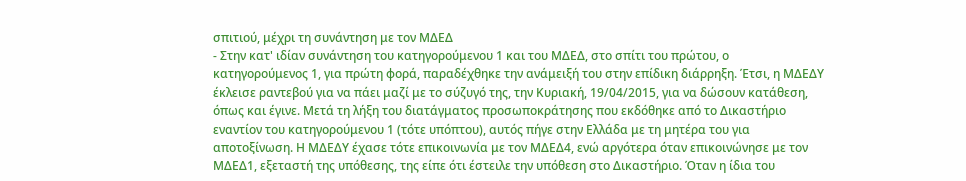σπιτιού, μέχρι τη συνάντηση με τον ΜΔΕΔ
- Στην κατ' ιδίαν συνάντηση του κατηγορούμενου 1 και του ΜΔΕΔ, στο σπίτι του πρώτου, ο κατηγορούμενος 1, για πρώτη φορά, παραδέχθηκε την ανάμειξή του στην επίδικη διάρρηξη. Έτσι, η ΜΔΕΔΥ έκλεισε ραντεβού για να πάει μαζί με το σύζυγό της, την Κυριακή, 19/04/2015, για να δώσουν κατάθεση, όπως και έγινε. Μετά τη λήξη του διατάγματος προσωποκράτησης που εκδόθηκε από το Δικαστήριο εναντίον του κατηγορούμενου 1 (τότε υπόπτου), αυτός πήγε στην Ελλάδα με τη μητέρα του για αποτοξίνωση. Η ΜΔΕΔΥ έχασε τότε επικοινωνία με τον ΜΔΕΔ4, ενώ αργότερα όταν επικοινώνησε με τον ΜΔΕΔ1, εξεταστή της υπόθεσης, της είπε ότι έστειλε την υπόθεση στο Δικαστήριο. Όταν η ίδια του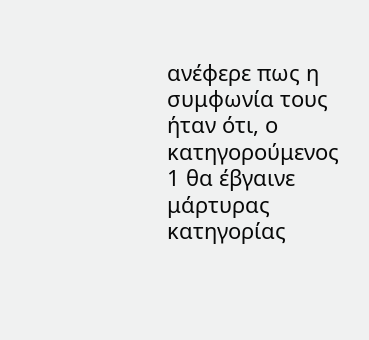ανέφερε πως η συμφωνία τους ήταν ότι, ο κατηγορούμενος 1 θα έβγαινε μάρτυρας κατηγορίας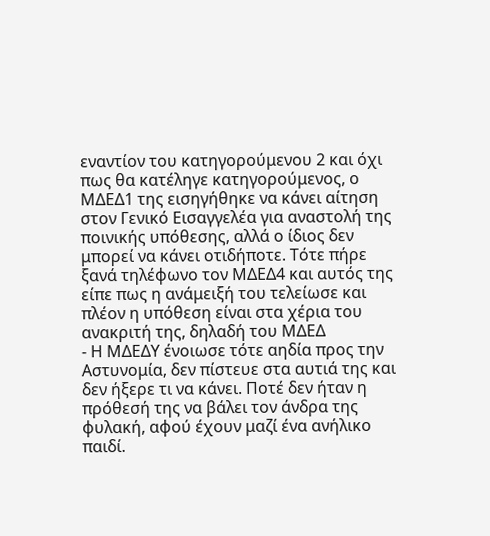εναντίον του κατηγορούμενου 2 και όχι πως θα κατέληγε κατηγορούμενος, ο ΜΔΕΔ1 της εισηγήθηκε να κάνει αίτηση στον Γενικό Εισαγγελέα για αναστολή της ποινικής υπόθεσης, αλλά ο ίδιος δεν μπορεί να κάνει οτιδήποτε. Τότε πήρε ξανά τηλέφωνο τον ΜΔΕΔ4 και αυτός της είπε πως η ανάμειξή του τελείωσε και πλέον η υπόθεση είναι στα χέρια του ανακριτή της, δηλαδή του ΜΔΕΔ
- Η ΜΔΕΔΥ ένοιωσε τότε αηδία προς την Αστυνομία, δεν πίστευε στα αυτιά της και δεν ήξερε τι να κάνει. Ποτέ δεν ήταν η πρόθεσή της να βάλει τον άνδρα της φυλακή, αφού έχουν μαζί ένα ανήλικο παιδί.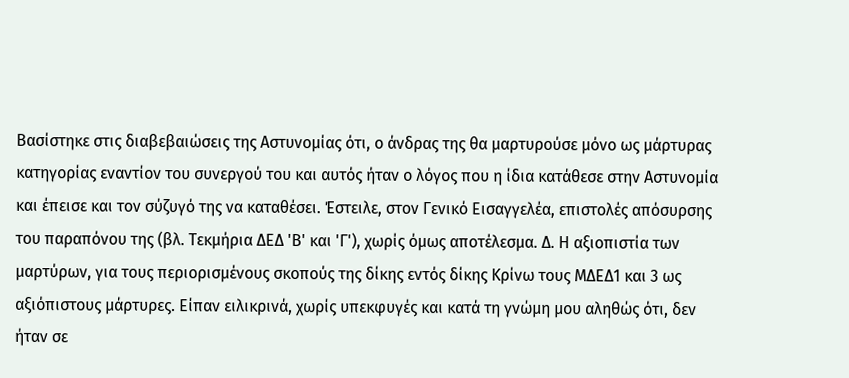Βασίστηκε στις διαβεβαιώσεις της Αστυνομίας ότι, ο άνδρας της θα μαρτυρούσε μόνο ως μάρτυρας κατηγορίας εναντίον του συνεργού του και αυτός ήταν ο λόγος που η ίδια κατάθεσε στην Αστυνομία και έπεισε και τον σύζυγό της να καταθέσει. Έστειλε, στον Γενικό Εισαγγελέα, επιστολές απόσυρσης του παραπόνου της (βλ. Τεκμήρια ΔΕΔ 'Β' και 'Γ'), χωρίς όμως αποτέλεσμα. Δ. Η αξιοπιστία των μαρτύρων, για τους περιορισμένους σκοπούς της δίκης εντός δίκης Κρίνω τους ΜΔΕΔ1 και 3 ως αξιόπιστους μάρτυρες. Είπαν ειλικρινά, χωρίς υπεκφυγές και κατά τη γνώμη μου αληθώς ότι, δεν ήταν σε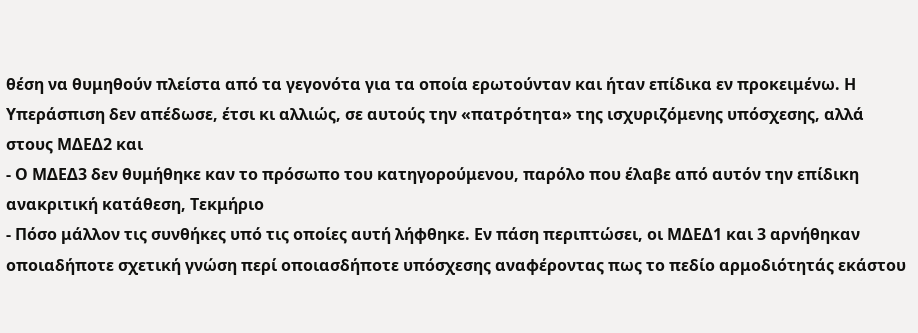θέση να θυμηθούν πλείστα από τα γεγονότα για τα οποία ερωτούνταν και ήταν επίδικα εν προκειμένω. Η Υπεράσπιση δεν απέδωσε, έτσι κι αλλιώς, σε αυτούς την «πατρότητα» της ισχυριζόμενης υπόσχεσης, αλλά στους ΜΔΕΔ2 και
- Ο ΜΔΕΔ3 δεν θυμήθηκε καν το πρόσωπο του κατηγορούμενου, παρόλο που έλαβε από αυτόν την επίδικη ανακριτική κατάθεση, Τεκμήριο
- Πόσο μάλλον τις συνθήκες υπό τις οποίες αυτή λήφθηκε. Εν πάση περιπτώσει, οι ΜΔΕΔ1 και 3 αρνήθηκαν οποιαδήποτε σχετική γνώση περί οποιασδήποτε υπόσχεσης αναφέροντας πως το πεδίο αρμοδιότητάς εκάστου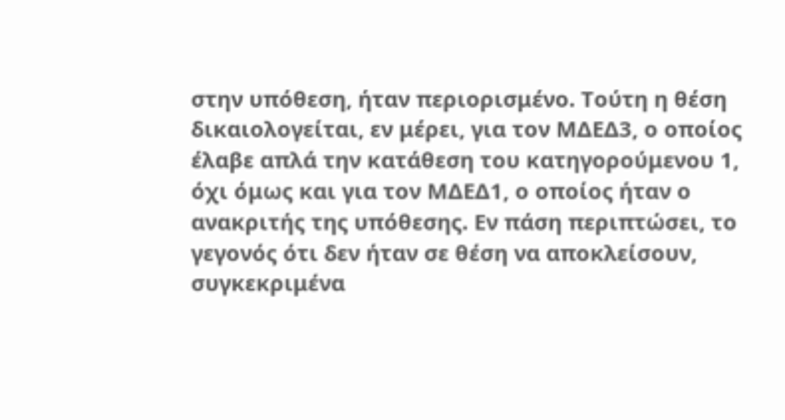στην υπόθεση, ήταν περιορισμένο. Τούτη η θέση δικαιολογείται, εν μέρει, για τον ΜΔΕΔ3, ο οποίος έλαβε απλά την κατάθεση του κατηγορούμενου 1, όχι όμως και για τον ΜΔΕΔ1, ο οποίος ήταν ο ανακριτής της υπόθεσης. Εν πάση περιπτώσει, το γεγονός ότι δεν ήταν σε θέση να αποκλείσουν, συγκεκριμένα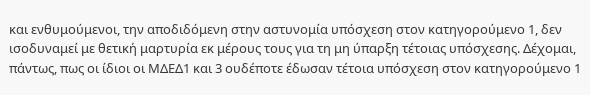και ενθυμούμενοι, την αποδιδόμενη στην αστυνομία υπόσχεση στον κατηγορούμενο 1, δεν ισοδυναμεί με θετική μαρτυρία εκ μέρους τους για τη μη ύπαρξη τέτοιας υπόσχεσης. Δέχομαι, πάντως, πως οι ίδιοι οι ΜΔΕΔ1 και 3 ουδέποτε έδωσαν τέτοια υπόσχεση στον κατηγορούμενο 1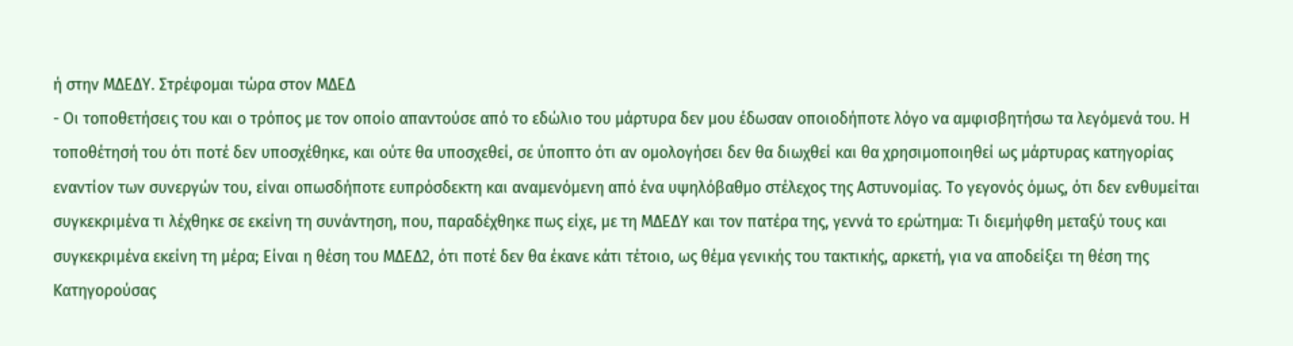ή στην ΜΔΕΔΥ. Στρέφομαι τώρα στον ΜΔΕΔ
- Οι τοποθετήσεις του και ο τρόπος με τον οποίο απαντούσε από το εδώλιο του μάρτυρα δεν μου έδωσαν οποιοδήποτε λόγο να αμφισβητήσω τα λεγόμενά του. Η τοποθέτησή του ότι ποτέ δεν υποσχέθηκε, και ούτε θα υποσχεθεί, σε ύποπτο ότι αν ομολογήσει δεν θα διωχθεί και θα χρησιμοποιηθεί ως μάρτυρας κατηγορίας εναντίον των συνεργών του, είναι οπωσδήποτε ευπρόσδεκτη και αναμενόμενη από ένα υψηλόβαθμο στέλεχος της Αστυνομίας. Το γεγονός όμως, ότι δεν ενθυμείται συγκεκριμένα τι λέχθηκε σε εκείνη τη συνάντηση, που, παραδέχθηκε πως είχε, με τη ΜΔΕΔΥ και τον πατέρα της, γεννά το ερώτημα: Τι διεμήφθη μεταξύ τους και συγκεκριμένα εκείνη τη μέρα; Είναι η θέση του ΜΔΕΔ2, ότι ποτέ δεν θα έκανε κάτι τέτοιο, ως θέμα γενικής του τακτικής, αρκετή, για να αποδείξει τη θέση της Κατηγορούσας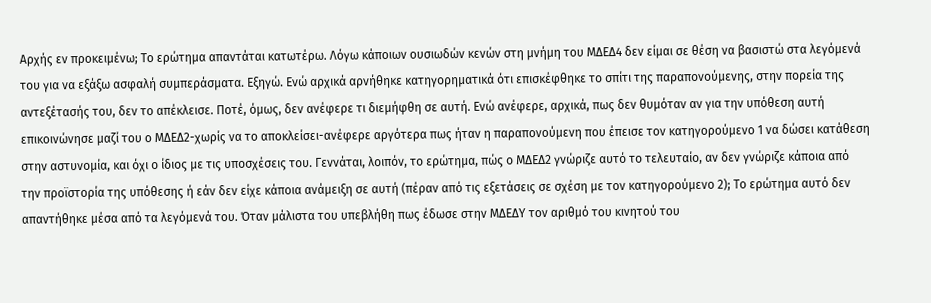Αρχής εν προκειμένω; Το ερώτημα απαντάται κατωτέρω. Λόγω κάποιων ουσιωδών κενών στη μνήμη του MΔΕΔ4 δεν είμαι σε θέση να βασιστώ στα λεγόμενά του για να εξάξω ασφαλή συμπεράσματα. Εξηγώ. Ενώ αρχικά αρνήθηκε κατηγορηματικά ότι επισκέφθηκε το σπίτι της παραπονούμενης, στην πορεία της αντεξέτασής του, δεν το απέκλεισε. Ποτέ, όμως, δεν ανέφερε τι διεμήφθη σε αυτή. Ενώ ανέφερε, αρχικά, πως δεν θυμόταν αν για την υπόθεση αυτή επικοινώνησε μαζί του ο MΔΕΔ2-χωρίς να το αποκλείσει-ανέφερε αργότερα πως ήταν η παραπονούμενη που έπεισε τον κατηγορούμενο 1 να δώσει κατάθεση στην αστυνομία, και όχι ο ίδιος με τις υποσχέσεις του. Γεννάται, λοιπόν, το ερώτημα, πώς ο ΜΔΕΔ2 γνώριζε αυτό το τελευταίο, αν δεν γνώριζε κάποια από την προϊστορία της υπόθεσης ή εάν δεν είχε κάποια ανάμειξη σε αυτή (πέραν από τις εξετάσεις σε σχέση με τον κατηγορούμενο 2); Το ερώτημα αυτό δεν απαντήθηκε μέσα από τα λεγόμενά του. Όταν μάλιστα του υπεβλήθη πως έδωσε στην ΜΔΕΔΥ τον αριθμό του κινητού του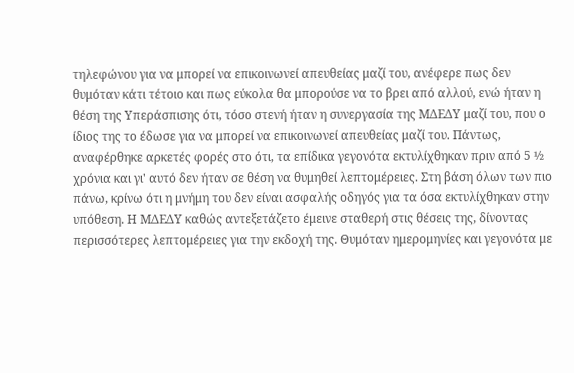τηλεφώνου για να μπορεί να επικοινωνεί απευθείας μαζί του, ανέφερε πως δεν θυμόταν κάτι τέτοιο και πως εύκολα θα μπορούσε να το βρει από αλλού, ενώ ήταν η θέση της Υπεράσπισης ότι, τόσο στενή ήταν η συνεργασία της ΜΔΕΔΥ μαζί του, που ο ίδιος της το έδωσε για να μπορεί να επικοινωνεί απευθείας μαζί του. Πάντως, αναφέρθηκε αρκετές φορές στο ότι, τα επίδικα γεγονότα εκτυλίχθηκαν πριν από 5 ½ χρόνια και γι' αυτό δεν ήταν σε θέση να θυμηθεί λεπτομέρειες. Στη βάση όλων των πιο πάνω, κρίνω ότι η μνήμη του δεν είναι ασφαλής οδηγός για τα όσα εκτυλίχθηκαν στην υπόθεση. Η ΜΔΕΔΥ καθώς αντεξετάζετο έμεινε σταθερή στις θέσεις της, δίνοντας περισσότερες λεπτομέρειες για την εκδοχή της. Θυμόταν ημερομηνίες και γεγονότα με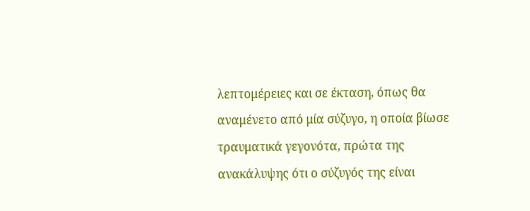λεπτομέρειες και σε έκταση, όπως θα αναμένετο από μία σύζυγο, η οποία βίωσε τραυματικά γεγονότα, πρώτα της ανακάλυψης ότι ο σύζυγός της είναι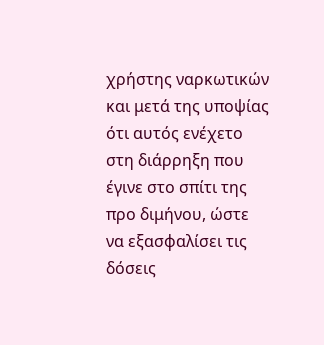χρήστης ναρκωτικών και μετά της υποψίας ότι αυτός ενέχετο στη διάρρηξη που έγινε στο σπίτι της προ διμήνου, ώστε να εξασφαλίσει τις δόσεις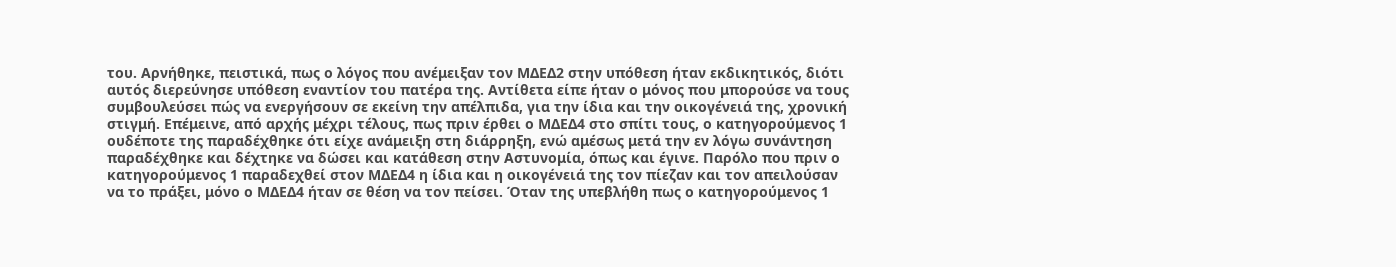του. Αρνήθηκε, πειστικά, πως ο λόγος που ανέμειξαν τον ΜΔΕΔ2 στην υπόθεση ήταν εκδικητικός, διότι αυτός διερεύνησε υπόθεση εναντίον του πατέρα της. Αντίθετα είπε ήταν ο μόνος που μπορούσε να τους συμβουλεύσει πώς να ενεργήσουν σε εκείνη την απέλπιδα, για την ίδια και την οικογένειά της, χρονική στιγμή. Επέμεινε, από αρχής μέχρι τέλους, πως πριν έρθει ο ΜΔΕΔ4 στο σπίτι τους, ο κατηγορούμενος 1 ουδέποτε της παραδέχθηκε ότι είχε ανάμειξη στη διάρρηξη, ενώ αμέσως μετά την εν λόγω συνάντηση παραδέχθηκε και δέχτηκε να δώσει και κατάθεση στην Αστυνομία, όπως και έγινε. Παρόλο που πριν ο κατηγορούμενος 1 παραδεχθεί στον ΜΔΕΔ4 η ίδια και η οικογένειά της τον πίεζαν και τον απειλούσαν να το πράξει, μόνο ο ΜΔΕΔ4 ήταν σε θέση να τον πείσει. Όταν της υπεβλήθη πως ο κατηγορούμενος 1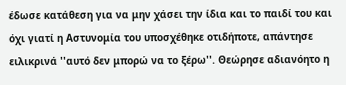έδωσε κατάθεση για να μην χάσει την ίδια και το παιδί του και όχι γιατί η Αστυνομία του υποσχέθηκε οτιδήποτε, απάντησε ειλικρινά ''αυτό δεν μπορώ να το ξέρω''. Θεώρησε αδιανόητο η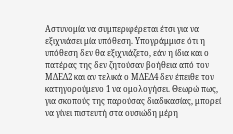Αστυνομία να συμπεριφέρεται έτσι για να εξιχνιάσει μία υπόθεση. Υπογράμμισε ότι η υπόθεση δεν θα εξιχνιάζετο, εάν η ίδια και ο πατέρας της δεν ζητούσαν βοήθεια από τον ΜΔΕΔ2 και αν τελικά ο ΜΔΕΔ4 δεν έπειθε τον κατηγορούμενο 1 να ομολογήσει. Θεωρώ πως, για σκοπούς της παρούσας διαδικασίας, μπορεί να γίνει πιστευτή στα ουσιώδη μέρη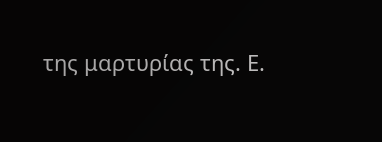της μαρτυρίας της. Ε.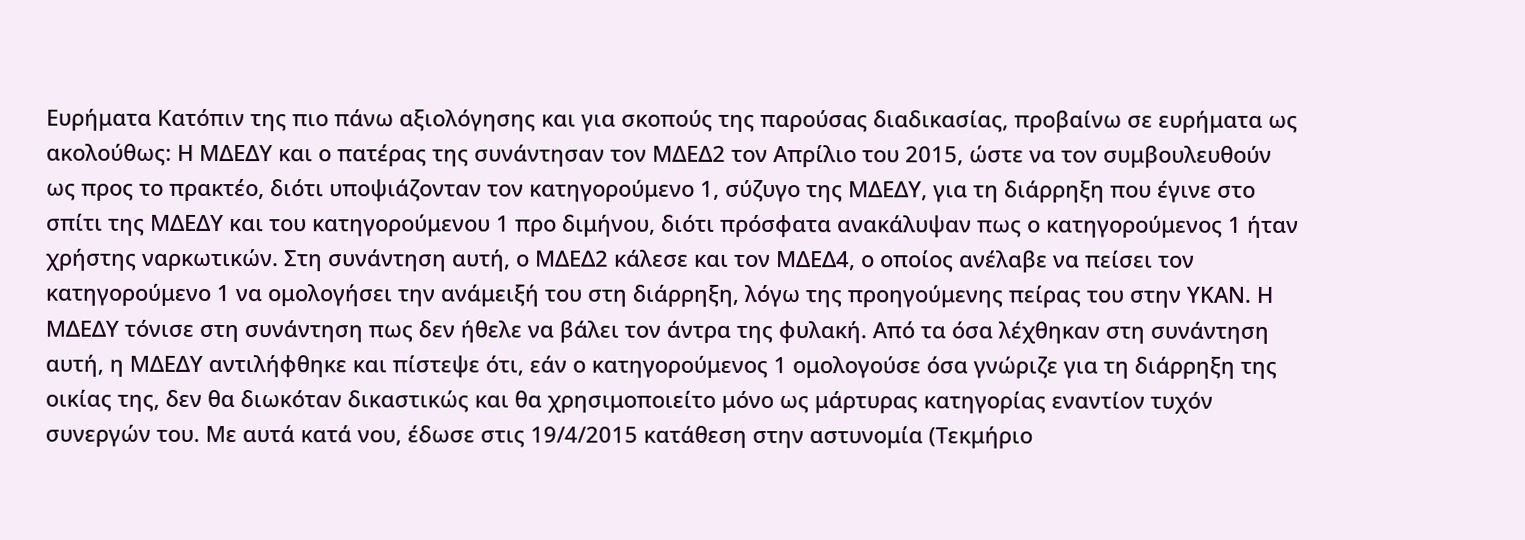Ευρήματα Κατόπιν της πιο πάνω αξιολόγησης και για σκοπούς της παρούσας διαδικασίας, προβαίνω σε ευρήματα ως ακολούθως: Η ΜΔΕΔΥ και ο πατέρας της συνάντησαν τον ΜΔΕΔ2 τον Απρίλιο του 2015, ώστε να τον συμβουλευθούν ως προς το πρακτέο, διότι υποψιάζονταν τον κατηγορούμενο 1, σύζυγο της ΜΔΕΔΥ, για τη διάρρηξη που έγινε στο σπίτι της ΜΔΕΔΥ και του κατηγορούμενου 1 προ διμήνου, διότι πρόσφατα ανακάλυψαν πως ο κατηγορούμενος 1 ήταν χρήστης ναρκωτικών. Στη συνάντηση αυτή, ο ΜΔΕΔ2 κάλεσε και τον ΜΔΕΔ4, ο οποίος ανέλαβε να πείσει τον κατηγορούμενο 1 να ομολογήσει την ανάμειξή του στη διάρρηξη, λόγω της προηγούμενης πείρας του στην ΥΚΑΝ. Η ΜΔΕΔΥ τόνισε στη συνάντηση πως δεν ήθελε να βάλει τον άντρα της φυλακή. Από τα όσα λέχθηκαν στη συνάντηση αυτή, η ΜΔΕΔΥ αντιλήφθηκε και πίστεψε ότι, εάν ο κατηγορούμενος 1 ομολογούσε όσα γνώριζε για τη διάρρηξη της οικίας της, δεν θα διωκόταν δικαστικώς και θα χρησιμοποιείτο μόνο ως μάρτυρας κατηγορίας εναντίον τυχόν συνεργών του. Με αυτά κατά νου, έδωσε στις 19/4/2015 κατάθεση στην αστυνομία (Τεκμήριο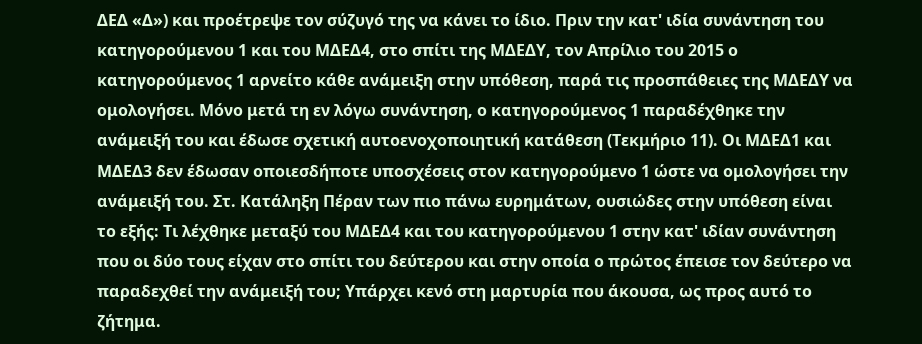ΔΕΔ «Δ») και προέτρεψε τον σύζυγό της να κάνει το ίδιο. Πριν την κατ' ιδία συνάντηση του κατηγορούμενου 1 και του ΜΔΕΔ4, στο σπίτι της ΜΔΕΔΥ, τον Απρίλιο του 2015 ο κατηγορούμενος 1 αρνείτο κάθε ανάμειξη στην υπόθεση, παρά τις προσπάθειες της ΜΔΕΔΥ να ομολογήσει. Μόνο μετά τη εν λόγω συνάντηση, ο κατηγορούμενος 1 παραδέχθηκε την ανάμειξή του και έδωσε σχετική αυτοενοχοποιητική κατάθεση (Τεκμήριο 11). Οι ΜΔΕΔ1 και ΜΔΕΔ3 δεν έδωσαν οποιεσδήποτε υποσχέσεις στον κατηγορούμενο 1 ώστε να ομολογήσει την ανάμειξή του. Στ. Κατάληξη Πέραν των πιο πάνω ευρημάτων, ουσιώδες στην υπόθεση είναι το εξής: Τι λέχθηκε μεταξύ του ΜΔΕΔ4 και του κατηγορούμενου 1 στην κατ' ιδίαν συνάντηση που οι δύο τους είχαν στο σπίτι του δεύτερου και στην οποία ο πρώτος έπεισε τον δεύτερο να παραδεχθεί την ανάμειξή του; Υπάρχει κενό στη μαρτυρία που άκουσα, ως προς αυτό το ζήτημα.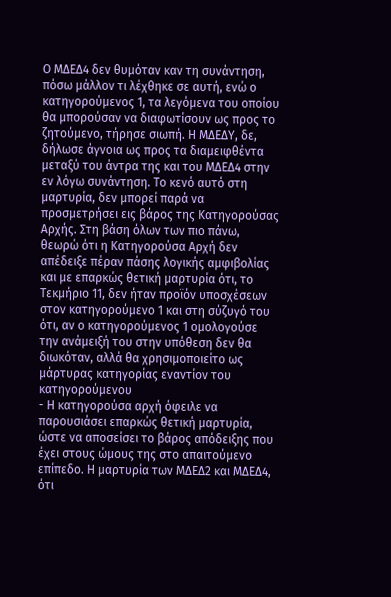Ο ΜΔΕΔ4 δεν θυμόταν καν τη συνάντηση, πόσω μάλλον τι λέχθηκε σε αυτή, ενώ ο κατηγορούμενος 1, τα λεγόμενα του οποίου θα μπορούσαν να διαφωτίσουν ως προς το ζητούμενο, τήρησε σιωπή. Η ΜΔΕΔΥ, δε, δήλωσε άγνοια ως προς τα διαμειφθέντα μεταξύ του άντρα της και του ΜΔΕΔ4 στην εν λόγω συνάντηση. Το κενό αυτό στη μαρτυρία, δεν μπορεί παρά να προσμετρήσει εις βάρος της Κατηγορούσας Αρχής. Στη βάση όλων των πιο πάνω, θεωρώ ότι η Κατηγορούσα Αρχή δεν απέδειξε πέραν πάσης λογικής αμφιβολίας και με επαρκώς θετική μαρτυρία ότι, το Τεκμήριο 11, δεν ήταν προϊόν υποσχέσεων στον κατηγορούμενο 1 και στη σύζυγό του ότι, αν ο κατηγορούμενος 1 ομολογούσε την ανάμειξή του στην υπόθεση δεν θα διωκόταν, αλλά θα χρησιμοποιείτο ως μάρτυρας κατηγορίας εναντίον του κατηγορούμενου
- Η κατηγορούσα αρχή όφειλε να παρουσιάσει επαρκώς θετική μαρτυρία, ώστε να αποσείσει το βάρος απόδειξης που έχει στους ώμους της στο απαιτούμενο επίπεδο. Η μαρτυρία των ΜΔΕΔ2 και ΜΔΕΔ4, ότι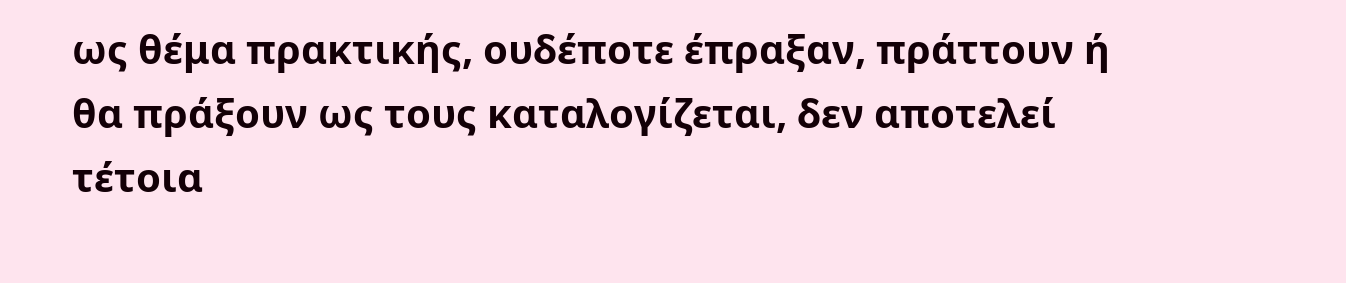ως θέμα πρακτικής, ουδέποτε έπραξαν, πράττουν ή θα πράξουν ως τους καταλογίζεται, δεν αποτελεί τέτοια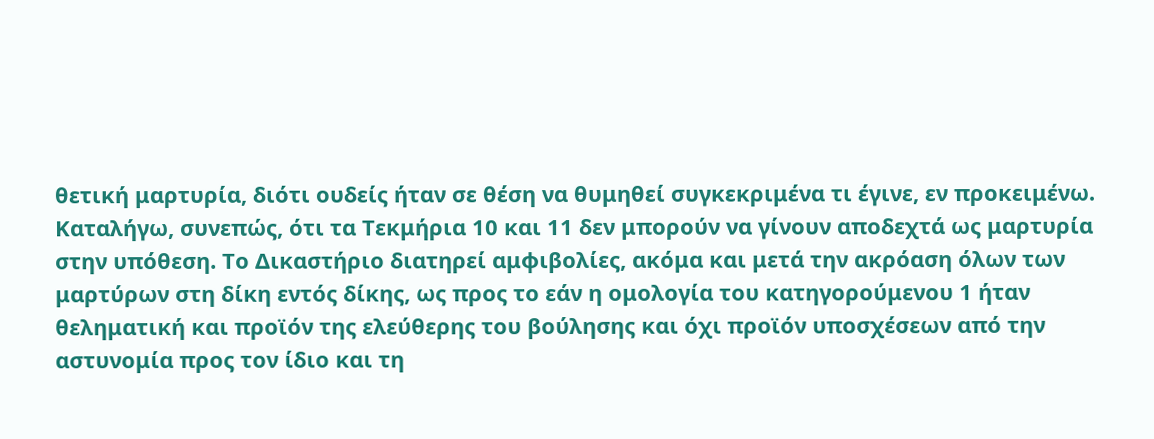θετική μαρτυρία, διότι ουδείς ήταν σε θέση να θυμηθεί συγκεκριμένα τι έγινε, εν προκειμένω. Καταλήγω, συνεπώς, ότι τα Τεκμήρια 10 και 11 δεν μπορούν να γίνουν αποδεχτά ως μαρτυρία στην υπόθεση. Το Δικαστήριο διατηρεί αμφιβολίες, ακόμα και μετά την ακρόαση όλων των μαρτύρων στη δίκη εντός δίκης, ως προς το εάν η ομολογία του κατηγορούμενου 1 ήταν θεληματική και προϊόν της ελεύθερης του βούλησης και όχι προϊόν υποσχέσεων από την αστυνομία προς τον ίδιο και τη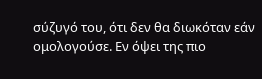σύζυγό του, ότι δεν θα διωκόταν εάν ομολογούσε. Εν όψει της πιο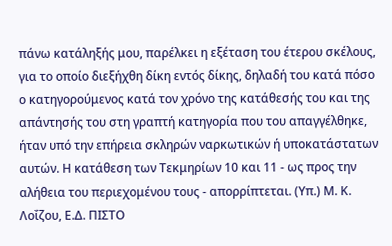πάνω κατάληξής μου, παρέλκει η εξέταση του έτερου σκέλους, για το οποίο διεξήχθη δίκη εντός δίκης, δηλαδή του κατά πόσο ο κατηγορούμενος κατά τον χρόνο της κατάθεσής του και της απάντησής του στη γραπτή κατηγορία που του απαγγέλθηκε, ήταν υπό την επήρεια σκληρών ναρκωτικών ή υποκατάστατων αυτών. Η κατάθεση των Τεκμηρίων 10 και 11 - ως προς την αλήθεια του περιεχομένου τους - απορρίπτεται. (Υπ.) Μ. Κ. Λοΐζου, Ε.Δ. ΠΙΣΤΟ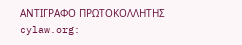ΑΝΤΙΓΡΑΦΟ ΠΡΩΤΟΚΟΛΛΗΤΗΣ cylaw.org: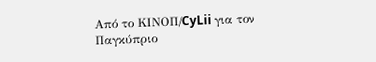Από το ΚΙΝOΠ/CyLii για τον Παγκύπριο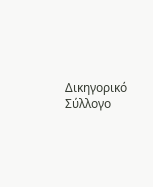Δικηγορικό Σύλλογο